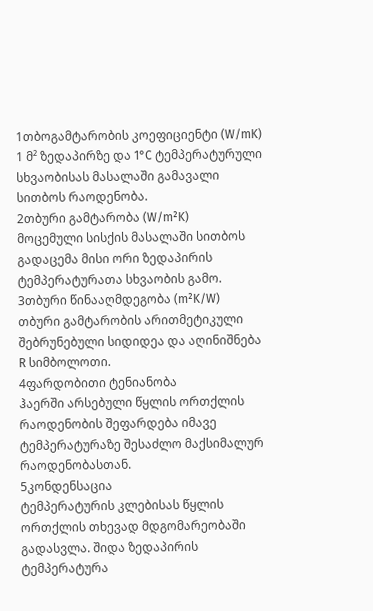1თბოგამტარობის კოეფიციენტი (W/mK)
1 მ² ზედაპირზე და 1°C ტემპერატურული სხვაობისას მასალაში გამავალი სითბოს რაოდენობა.
2თბური გამტარობა (W/m²K)
მოცემული სისქის მასალაში სითბოს გადაცემა მისი ორი ზედაპირის ტემპერატურათა სხვაობის გამო.
3თბური წინააღმდეგობა (m²K/W)
თბური გამტარობის არითმეტიკული შებრუნებული სიდიდეა და აღინიშნება R სიმბოლოთი.
4ფარდობითი ტენიანობა
ჰაერში არსებული წყლის ორთქლის რაოდენობის შეფარდება იმავე ტემპერატურაზე შესაძლო მაქსიმალურ რაოდენობასთან.
5კონდენსაცია
ტემპერატურის კლებისას წყლის ორთქლის თხევად მდგომარეობაში გადასვლა. შიდა ზედაპირის ტემპერატურა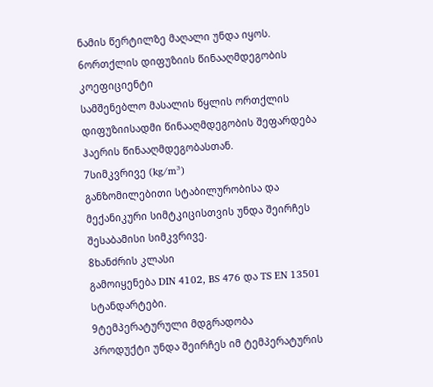ნამის წერტილზე მაღალი უნდა იყოს.
6ორთქლის დიფუზიის წინააღმდეგობის კოეფიციენტი
სამშენებლო მასალის წყლის ორთქლის დიფუზიისადმი წინააღმდეგობის შეფარდება ჰაერის წინააღმდეგობასთან.
7სიმკვრივე (kg/m³)
განზომილებითი სტაბილურობისა და მექანიკური სიმტკიცისთვის უნდა შეირჩეს შესაბამისი სიმკვრივე.
8ხანძრის კლასი
გამოიყენება DIN 4102, BS 476 და TS EN 13501 სტანდარტები.
9ტემპერატურული მდგრადობა
პროდუქტი უნდა შეირჩეს იმ ტემპერატურის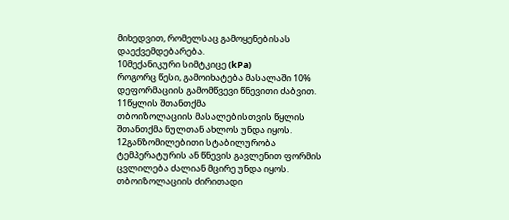მიხედვით, რომელსაც გამოყენებისას დაექვემდებარება.
10მექანიკური სიმტკიცე (kPa)
როგორც წესი, გამოიხატება მასალაში 10% დეფორმაციის გამომწვევი წნევითი ძაბვით.
11წყლის შთანთქმა
თბოიზოლაციის მასალებისთვის წყლის შთანთქმა ნულთან ახლოს უნდა იყოს.
12განზომილებითი სტაბილურობა
ტემპერატურის ან წნევის გავლენით ფორმის ცვლილება ძალიან მცირე უნდა იყოს.
თბოიზოლაციის ძირითადი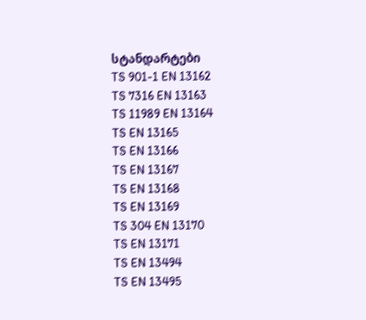სტანდარტები
TS 901-1 EN 13162
TS 7316 EN 13163
TS 11989 EN 13164
TS EN 13165
TS EN 13166
TS EN 13167
TS EN 13168
TS EN 13169
TS 304 EN 13170
TS EN 13171
TS EN 13494
TS EN 13495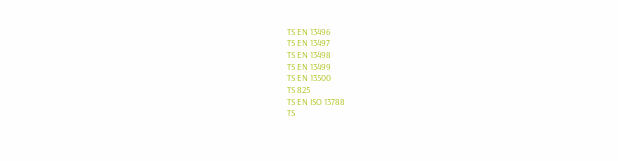TS EN 13496
TS EN 13497
TS EN 13498
TS EN 13499
TS EN 13500
TS 825
TS EN ISO 13788
TS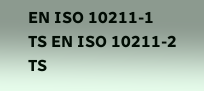EN ISO 10211-1
TS EN ISO 10211-2
TS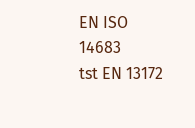EN ISO 14683
tst EN 13172